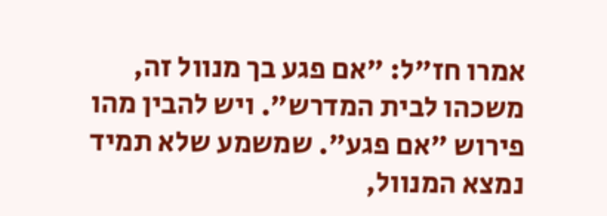אמרו חז"ל: "אם פגע בך מנוול זה, משכהו לבית המדרש". ויש להבין מהו פירוש "אם פגע". שמשמע שלא תמיד נמצא המנוול,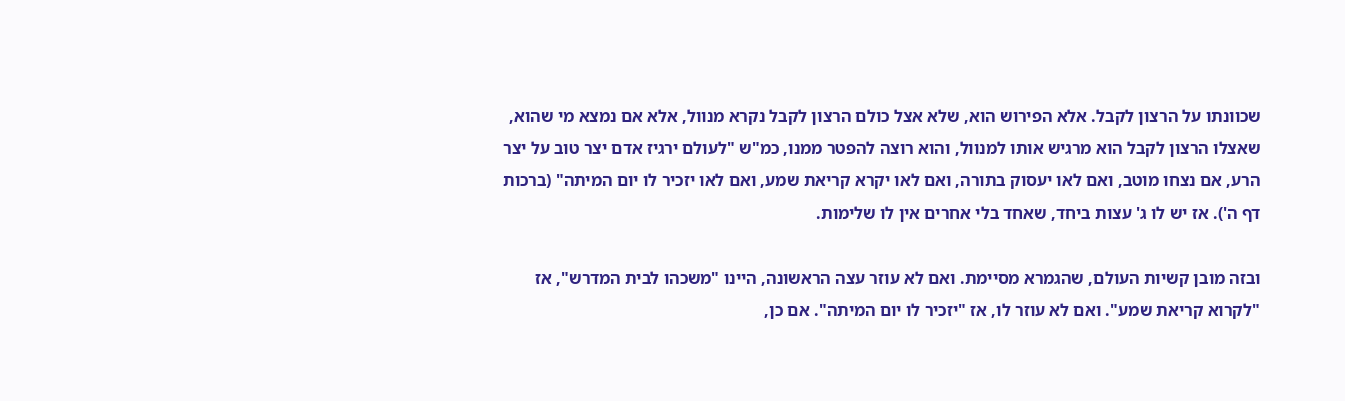שכוונתו על הרצון לקבל. אלא הפירוש הוא, שלא אצל כולם הרצון לקבל נקרא מנוול, אלא אם נמצא מי שהוא, שאצלו הרצון לקבל הוא מרגיש אותו למנוול, והוא רוצה להפטר ממנו, כמ"ש "לעולם ירגיז אדם יצר טוב על יצר הרע, אם נצחו מוטב, ואם לאו יעסוק בתורה, ואם לאו יקרא קריאת שמע, ואם לאו יזכיר לו יום המיתה" (ברכות דף ה'). אז יש לו ג' עצות ביחד, שאחד בלי אחרים אין לו שלימות.

ובזה מובן קשיות העולם, שהגמרא מסיימת. ואם לא עוזר עצה הראשונה, היינו "משכהו לבית המדרש", אז "לקרוא קריאת שמע". ואם לא עוזר לו, אז "יזכיר לו יום המיתה". אם כן,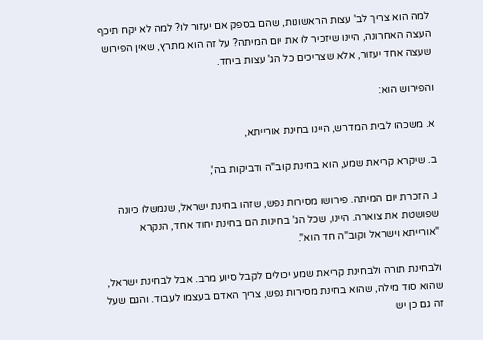למה הוא צריך לב' עצות הראשונות, שהם בספק אם יעזור לו? למה לא יקח תיכף העצה האחרונה, היינו שיזכיר לו את יום המיתה? על זה הוא מתרץ, שאין הפירוש שעצה אחד יעזור, אלא שצריכים כל הג' עצות ביחד.

והפירוש הוא:

א. משכהו לבית המדרש, היינו בחינת אורייתא,

ב. שיקרא קריאת שמע, הוא בחינת קוב"ה ודביקות בה',

ג. הזכרת יום המיתה. פירושו מסירות נפש, שזהו בחינת ישראל, שנמשלו כיונה שפושטת את צוארה. היינו, שכל הג' בחינות הם בחינת יחוד אחד, הנקרא "אורייתא וישראל וקוב"ה חד הוא".

ולבחינת תורה ולבחינת קריאת שמע יכולים לקבל סיוע מרב. אבל לבחינת ישראל, שהוא סוד מילה, שהוא בחינת מסירות נפש, צריך האדם בעצמו לעבוד. והגם שעל זה גם כן יש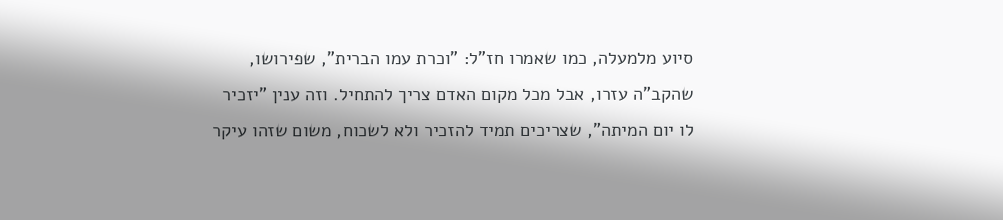סיוע מלמעלה, כמו שאמרו חז"ל: "וכרת עמו הברית", שפירושו, שהקב"ה עזרו, אבל מכל מקום האדם צריך להתחיל. וזה ענין "יזכיר לו יום המיתה", שצריכים תמיד להזכיר ולא לשכוח, משום שזהו עיקר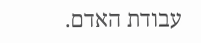עבודת האדם.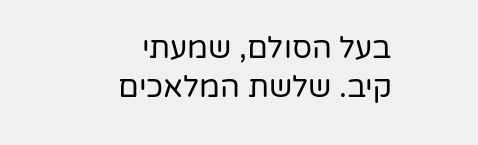בעל הסולם, שמעתי קיב. שלשת המלאכים